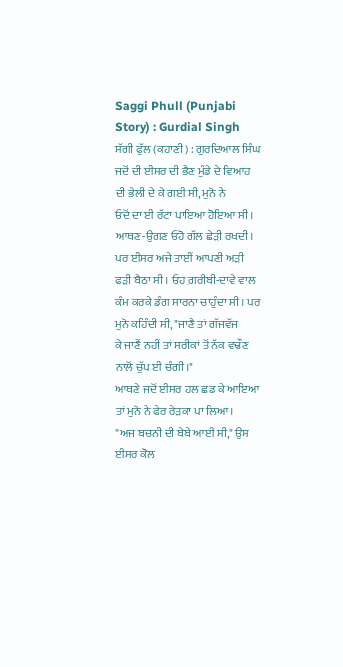Saggi Phull (Punjabi Story) : Gurdial Singh
ਸੱਗੀ ਫੁੱਲ (ਕਹਾਣੀ) : ਗੁਰਦਿਆਲ ਸਿੰਘ
ਜਦੋਂ ਦੀ ਈਸਰ ਦੀ ਭੈਣ ਮੁੰਡੇ ਦੇ ਵਿਆਹ ਦੀ ਭੇਲੀ ਦੇ ਕੇ ਗਈ ਸੀ, ਮੁਨੋ ਨੇ
ਓਦੋਂ ਦਾ ਈ ਰੱਟਾ ਪਾਇਆ ਹੋਇਆ ਸੀ। ਆਥਣ-ਉਗਣ ਓਹੋ ਗੱਲ ਛੇੜੀ ਰਖਦੀ।
ਪਰ ਈਸਰ ਅਜੇ ਤਾਈਂ ਆਪਣੀ ਅੜੀ ਫੜੀ ਬੈਠਾ ਸੀ। ਓਹ ਗ਼ਰੀਬੀ-ਦਾਵੇ ਵਾਲ
ਕੰਮ ਕਰਕੇ ਡੰਗ ਸਾਰਨਾ ਚਾਹੁੰਦਾ ਸੀ। ਪਰ ਮੁਨੋ ਕਹਿੰਦੀ ਸੀ, "ਜਾਣੈ ਤਾਂ ਗੱਜਵੱਜ
ਕੇ ਜਾਣੈਂ ਨਹੀਂ ਤਾਂ ਸਰੀਕਾਂ ਤੋਂ ਨੱਕ ਵਢੌਣ ਨਾਲੋਂ ਚੁੱਪ ਈ ਚੰਗੀ।"
ਆਥਣੇ ਜਦੋਂ ਈਸਰ ਹਲ ਛਡ ਕੇ ਆਇਆ ਤਾਂ ਮੁਨੋ ਨੇ ਫੇਰ ਰੇੜਕਾ ਪਾ ਲਿਆ।
"ਅਜ ਬਚਨੀ ਦੀ ਬੇਬੇ ਆਈ ਸੀ," ਉਸ ਈਸਰ ਕੋਲ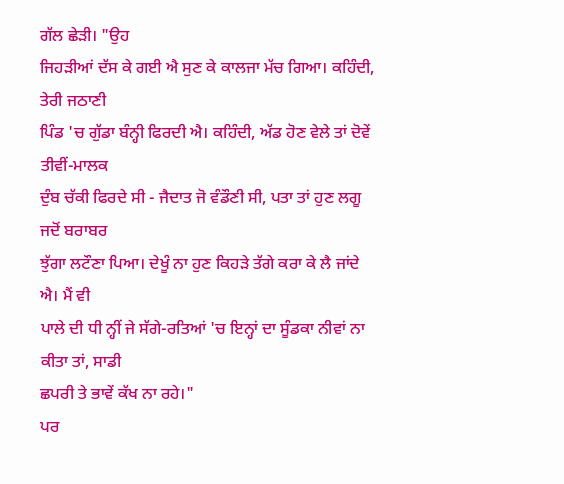ਗੱਲ ਛੇੜੀ। "ਉਹ
ਜਿਹੜੀਆਂ ਦੱਸ ਕੇ ਗਈ ਐ ਸੁਣ ਕੇ ਕਾਲਜਾ ਮੱਚ ਗਿਆ। ਕਹਿੰਦੀ, ਤੇਰੀ ਜਠਾਣੀ
ਪਿੰਡ 'ਚ ਗੁੱਡਾ ਬੰਨ੍ਹੀ ਫਿਰਦੀ ਐ। ਕਹਿੰਦੀ, ਅੱਡ ਹੋਣ ਵੇਲੇ ਤਾਂ ਦੋਵੇਂ ਤੀਵੀਂ-ਮਾਲਕ
ਦੁੰਬ ਚੱਕੀ ਫਿਰਦੇ ਸੀ - ਜੈਦਾਤ ਜੋ ਵੰਡੌਣੀ ਸੀ, ਪਤਾ ਤਾਂ ਹੁਣ ਲਗੂ ਜਦੋਂ ਬਰਾਬਰ
ਝੁੱਗਾ ਲਟੌਣਾ ਪਿਆ। ਦੇਖੂੰ ਨਾ ਹੁਣ ਕਿਹੜੇ ਤੱਗੇ ਕਰਾ ਕੇ ਲੈ ਜਾਂਦੇ ਐ। ਮੈਂ ਵੀ
ਪਾਲੇ ਦੀ ਧੀ ਨ੍ਹੀਂ ਜੇ ਸੱਗੇ-ਰਤਿਆਂ 'ਚ ਇਨ੍ਹਾਂ ਦਾ ਸੂੰਡਕਾ ਨੀਵਾਂ ਨਾ ਕੀਤਾ ਤਾਂ, ਸਾਡੀ
ਛਪਰੀ ਤੇ ਭਾਵੇਂ ਕੱਖ ਨਾ ਰਹੇ।"
ਪਰ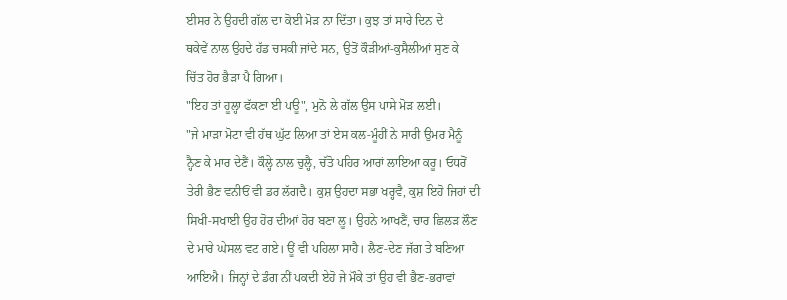ਈਸਰ ਨੇ ਉਹਦੀ ਗੱਲ ਦਾ ਕੋਈ ਮੋੜ ਨਾ ਦਿੱਤਾ। ਕੁਝ ਤਾਂ ਸਾਰੇ ਦਿਨ ਦੇ
ਥਕੇਵੇਂ ਨਾਲ ਉਹਦੇ ਹੱਡ ਚਸਕੀ ਜਾਂਦੇ ਸਨ, ਉਤੋਂ ਕੌੜੀਆਂ-ਕੁਸੈਲੀਆਂ ਸੁਣ ਕੇ
ਚਿੱਤ ਹੋਰ ਭੈੜਾ ਪੈ ਗਿਆ।
"ਇਹ ਤਾਂ ਹੂਲ੍ਹਾ ਫੱਕਣਾ ਈ ਪਊ", ਮੁਨੋ ਲੇ ਗੱਲ ਉਸ ਪਾਸੇ ਮੋੜ ਲਈ।
"ਜੇ ਮਾੜਾ ਮੋਟਾ ਵੀ ਹੱਥ ਘੁੱਟ ਲਿਆ ਤਾਂ ਏਸ ਕਲ-ਮੂੰਹੀਂ ਨੇ ਸਾਰੀ ਉਮਰ ਮੈਨੂੰ
ਨ੍ਹੈਣ ਕੇ ਮਾਰ ਦੇਣੈਂ। ਕੌਲ੍ਹੇ ਨਾਲ ਚੁਲ੍ਹੈ, ਚੱਤੋ ਪਹਿਰ ਆਰਾਂ ਲਾਇਆ ਕਰੂ। ਓਧਰੋਂ
ਤੇਰੀ ਭੈਣ ਵਨੀਓਂ ਵੀ ਡਰ ਲੱਗਦੈ। ਕੁਸ਼ ਉਹਦਾ ਸਭਾ ਖਰ੍ਹਵੈ, ਕੁਸ਼ ਇਹੋ ਜਿਹਾਂ ਦੀ
ਸਿਖੀ-ਸਖਾਈ ਉਹ ਹੋਰ ਦੀਆਂ ਹੋਰ ਬਣਾ ਲੂ। ਉਹਨੇ ਆਖਣੈਂ, ਚਾਰ ਛਿਲੜ ਲੌਣ
ਦੇ ਮਾਰੇ ਘੇਸਲ ਵਟ ਗਏ। ਊਂ ਵੀ ਪਹਿਲਾ ਸਾਹੈ। ਲੈਣ-ਦੇਣ ਜੱਗ ਤੇ ਬਣਿਆ
ਆਇਐ। ਜਿਨ੍ਹਾਂ ਦੇ ਡੰਗ ਨੀਂ ਪਕਦੀ ਏਹੋ ਜੇ ਮੌਕੇ ਤਾਂ ਉਹ ਵੀ ਭੈਣ-ਭਰਾਵਾਂ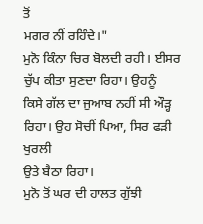ਤੋਂ
ਮਗਰ ਨੀਂ ਰਹਿੰਦੇ।"
ਮੁਨੋ ਕਿੰਨਾ ਚਿਰ ਬੋਲਦੀ ਰਹੀ। ਈਸਰ ਚੁੱਪ ਕੀਤਾ ਸੁਣਦਾ ਰਿਹਾ। ਉਹਨੂੰ
ਕਿਸੇ ਗੱਲ ਦਾ ਜੁਆਬ ਨਹੀਂ ਸੀ ਔੜ੍ਹ ਰਿਹਾ। ਉਹ ਸੋਚੀਂ ਪਿਆ, ਸਿਰ ਫੜੀ ਖੁਰਲੀ
ਉਤੇ ਬੈਠਾ ਰਿਹਾ।
ਮੁਨੋ ਤੋਂ ਘਰ ਦੀ ਹਾਲਤ ਗੁੱਝੀ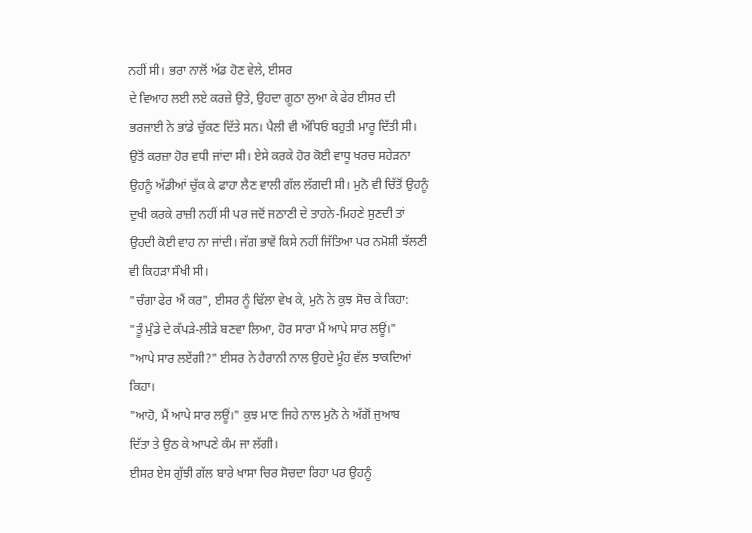ਨਹੀਂ ਸੀ। ਭਰਾ ਨਾਲੋਂ ਅੱਡ ਹੋਣ ਵੇਲੇ, ਈਸਰ
ਦੇ ਵਿਆਹ ਲਈ ਲਏ ਕਰਜ਼ੇ ਉਤੇ, ਉਹਦਾ ਗੂਠਾ ਲੁਆ ਕੇ ਫੇਰ ਈਸਰ ਦੀ
ਭਰਜਾਈ ਨੇ ਭਾਂਡੇ ਚੁੱਕਣ ਦਿੱਤੇ ਸਨ। ਪੈਲੀ ਵੀ ਅੱਧਿਓਂ ਬਹੁਤੀ ਮਾਰੂ ਦਿੱਤੀ ਸੀ।
ਉਤੋਂ ਕਰਜ਼ਾ ਹੋਰ ਵਧੀ ਜਾਂਦਾ ਸੀ। ਏਸੇ ਕਰਕੇ ਹੋਰ ਕੋਈ ਵਾਧੂ ਖਰਚ ਸਹੇੜਨਾ
ਉਹਨੂੰ ਅੱਡੀਆਂ ਚੁੱਕ ਕੇ ਫਾਹਾ ਲੈਣ ਵਾਲੀ ਗੱਲ ਲੱਗਦੀ ਸੀ। ਮੁਨੋ ਵੀ ਚਿੱਤੋਂ ਉਹਨੂੰ
ਦੁਖੀ ਕਰਕੇ ਰਾਜ਼ੀ ਨਹੀਂ ਸੀ ਪਰ ਜਦੋਂ ਜਠਾਣੀ ਦੇ ਤਾਹਨੇ-ਮਿਹਣੇ ਸੁਣਦੀ ਤਾਂ
ਉਹਦੀ ਕੋਈ ਵਾਹ ਨਾ ਜਾਂਦੀ। ਜੱਗ ਭਾਵੇਂ ਕਿਸੇ ਨਹੀਂ ਜਿੱਤਿਆ ਪਰ ਨਮੋਸ਼ੀ ਝੱਲਣੀ
ਵੀ ਕਿਹੜਾ ਸੌਖੀ ਸੀ।
"ਚੰਗਾ ਫੇਰ ਐਂ ਕਰ", ਈਸਰ ਨੂੰ ਢਿੱਲਾ ਵੇਖ ਕੇ, ਮੁਨੋ ਨੇ ਕੁਝ ਸੋਚ ਕੇ ਕਿਹਾ:
"ਤੂੰ ਮੁੰਡੇ ਦੇ ਕੱਪੜੇ-ਲੀੜੇ ਬਣਵਾ ਲਿਆ, ਹੋਰ ਸਾਰਾ ਮੈਂ ਆਪੇ ਸਾਰ ਲਊਂ।"
"ਆਪੇ ਸਾਰ ਲਏਂਗੀ?" ਈਸਰ ਨੇ ਹੈਰਾਨੀ ਨਾਲ ਉਹਦੇ ਮੂੰਹ ਵੱਲ ਝਾਕਦਿਆਂ
ਕਿਹਾ।
"ਆਹੋ, ਮੈਂ ਆਪੇ ਸਾਰ ਲਊਂ।" ਕੁਝ ਮਾਣ ਜਿਹੇ ਨਾਲ ਮੁਨੋ ਨੇ ਅੱਗੋਂ ਜੁਆਬ
ਦਿੱਤਾ ਤੇ ਉਠ ਕੇ ਆਪਣੇ ਕੰਮ ਜਾ ਲੱਗੀ।
ਈਸਰ ਏਸ ਗੁੱਝੀ ਗੱਲ ਬਾਰੇ ਖਾਸਾ ਚਿਰ ਸੋਚਦਾ ਰਿਹਾ ਪਰ ਉਹਨੂੰ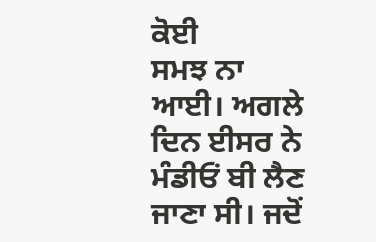ਕੋਈ
ਸਮਝ ਨਾ ਆਈ। ਅਗਲੇ ਦਿਨ ਈਸਰ ਨੇ ਮੰਡੀਓਂ ਬੀ ਲੈਣ ਜਾਣਾ ਸੀ। ਜਦੋਂ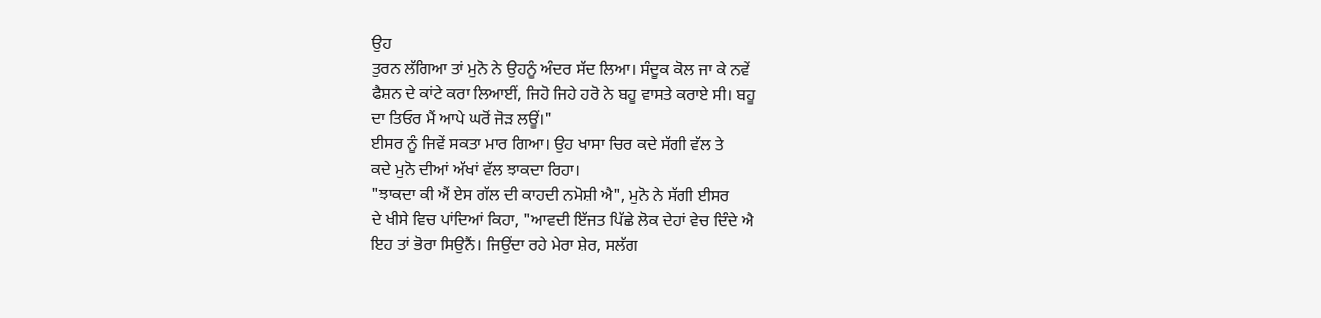ਉਹ
ਤੁਰਨ ਲੱਗਿਆ ਤਾਂ ਮੁਨੋ ਨੇ ਉਹਨੂੰ ਅੰਦਰ ਸੱਦ ਲਿਆ। ਸੰਦੂਕ ਕੋਲ ਜਾ ਕੇ ਨਵੇਂ
ਫੈਸ਼ਨ ਦੇ ਕਾਂਟੇ ਕਰਾ ਲਿਆਈਂ, ਜਿਹੋ ਜਿਹੇ ਹਰੋ ਨੇ ਬਹੂ ਵਾਸਤੇ ਕਰਾਏ ਸੀ। ਬਹੂ
ਦਾ ਤਿਓਰ ਮੈਂ ਆਪੇ ਘਰੋਂ ਜੋੜ ਲਊਂ।"
ਈਸਰ ਨੂੰ ਜਿਵੇਂ ਸਕਤਾ ਮਾਰ ਗਿਆ। ਉਹ ਖਾਸਾ ਚਿਰ ਕਦੇ ਸੱਗੀ ਵੱਲ ਤੇ
ਕਦੇ ਮੁਨੋ ਦੀਆਂ ਅੱਖਾਂ ਵੱਲ ਝਾਕਦਾ ਰਿਹਾ।
"ਝਾਕਦਾ ਕੀ ਐਂ ਏਸ ਗੱਲ ਦੀ ਕਾਹਦੀ ਨਮੋਸ਼ੀ ਐ", ਮੁਨੋ ਨੇ ਸੱਗੀ ਈਸਰ
ਦੇ ਖੀਸੇ ਵਿਚ ਪਾਂਦਿਆਂ ਕਿਹਾ, "ਆਵਦੀ ਇੱਜਤ ਪਿੱਛੇ ਲੋਕ ਦੇਹਾਂ ਵੇਚ ਦਿੰਦੇ ਐ
ਇਹ ਤਾਂ ਭੋਰਾ ਸਿਉਨੈਂ। ਜਿਉਂਦਾ ਰਹੇ ਮੇਰਾ ਸ਼ੇਰ, ਸਲੱਗ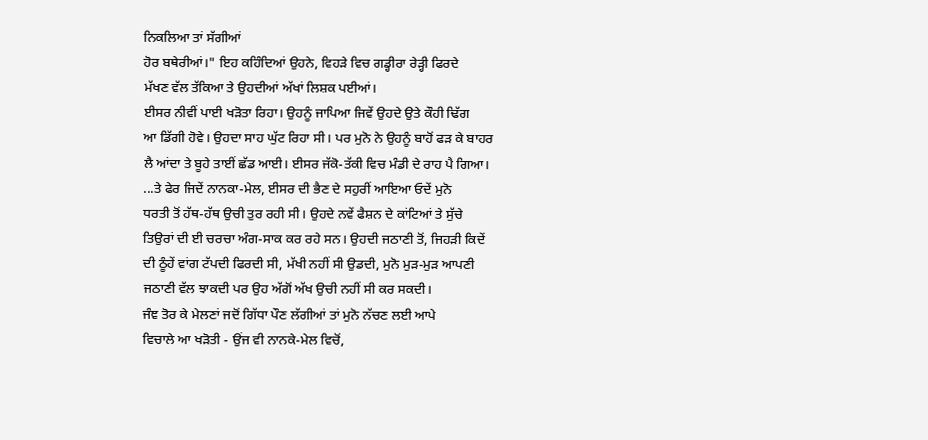ਨਿਕਲਿਆ ਤਾਂ ਸੱਗੀਆਂ
ਹੋਰ ਬਥੇਰੀਆਂ।" ਇਹ ਕਹਿੰਦਿਆਂ ਉਹਨੇ, ਵਿਹੜੇ ਵਿਚ ਗਡ੍ਹੀਰਾ ਰੇੜ੍ਹੀ ਫਿਰਦੇ
ਮੱਖਣ ਵੱਲ ਤੱਕਿਆ ਤੇ ਉਹਦੀਆਂ ਅੱਖਾਂ ਲਿਸ਼ਕ ਪਈਆਂ।
ਈਸਰ ਨੀਵੀਂ ਪਾਈ ਖੜੋਤਾ ਰਿਹਾ। ਉਹਨੂੰ ਜਾਪਿਆ ਜਿਵੇਂ ਉਹਦੇ ਉਤੇ ਕੌਹੀ ਢਿੱਗ
ਆ ਡਿੱਗੀ ਹੋਵੇ। ਉਹਦਾ ਸਾਹ ਘੁੱਟ ਰਿਹਾ ਸੀ। ਪਰ ਮੁਨੋ ਨੇ ਉਹਨੂੰ ਬਾਹੋਂ ਫੜ ਕੇ ਬਾਹਰ
ਲੈ ਆਂਦਾ ਤੇ ਬੂਹੇ ਤਾਈਂ ਛੱਡ ਆਈ। ਈਸਰ ਜੱਕੋ-ਤੱਕੀ ਵਿਚ ਮੰਡੀ ਦੇ ਰਾਹ ਪੈ ਗਿਆ।
...ਤੇ ਫੇਰ ਜਿਦੇਂ ਨਾਨਕਾ-ਮੇਲ, ਈਸਰ ਦੀ ਭੈਣ ਦੇ ਸਹੁਰੀਂ ਆਇਆ ਓਦੇਂ ਮੁਨੋ
ਧਰਤੀ ਤੋਂ ਹੱਥ-ਹੱਥ ਉਚੀ ਤੁਰ ਰਹੀ ਸੀ। ਉਹਦੇ ਨਵੇਂ ਫੈਸ਼ਨ ਦੇ ਕਾਂਟਿਆਂ ਤੇ ਸੁੱਚੇ
ਤਿਉਰਾਂ ਦੀ ਈ ਚਰਚਾ ਅੰਗ-ਸਾਕ ਕਰ ਰਹੇ ਸਨ। ਉਹਦੀ ਜਠਾਣੀ ਤੋਂ, ਜਿਹੜੀ ਕਿਦੇਂ
ਦੀ ਠੂੰਹੇਂ ਵਾਂਗ ਟੱਪਦੀ ਫਿਰਦੀ ਸੀ, ਮੱਖੀ ਨਹੀਂ ਸੀ ਉਡਦੀ, ਮੁਨੋ ਮੁੜ-ਮੁੜ ਆਪਣੀ
ਜਠਾਣੀ ਵੱਲ ਝਾਕਦੀ ਪਰ ਉਹ ਅੱਗੋਂ ਅੱਖ ਉਚੀ ਨਹੀਂ ਸੀ ਕਰ ਸਕਦੀ।
ਜੰਞ ਤੋਰ ਕੇ ਮੇਲਣਾਂ ਜਦੋਂ ਗਿੱਧਾ ਪੌਣ ਲੱਗੀਆਂ ਤਾਂ ਮੁਨੋ ਨੱਚਣ ਲਈ ਆਪੇ
ਵਿਚਾਲੇ ਆ ਖੜੋਤੀ - ਉਂਜ ਵੀ ਨਾਨਕੇ-ਮੇਲ ਵਿਚੋਂ,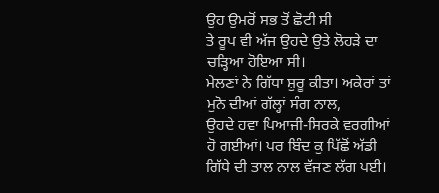ਉਹ ਉਮਰੋਂ ਸਭ ਤੋਂ ਛੋਟੀ ਸੀ
ਤੇ ਰੂਪ ਵੀ ਅੱਜ ਉਹਦੇ ਉਤੇ ਲੋਹੜੇ ਦਾ ਚੜ੍ਹਿਆ ਹੋਇਆ ਸੀ।
ਮੇਲਣਾਂ ਨੇ ਗਿੱਧਾ ਸ਼ੁਰੂ ਕੀਤਾ। ਅਕੇਰਾਂ ਤਾਂ ਮੁਨੋ ਦੀਆਂ ਗੱਲ੍ਹਾਂ ਸੰਗ ਨਾਲ,
ਉਹਦੇ ਹਵਾ ਪਿਆਜੀ-ਸਿਰਕੇ ਵਰਗੀਆਂ ਹੋ ਗਈਆਂ। ਪਰ ਬਿੰਦ ਕੁ ਪਿੱਛੋਂ ਅੱਡੀ
ਗਿੱਧੇ ਦੀ ਤਾਲ ਨਾਲ ਵੱਜਣ ਲੱਗ ਪਈ।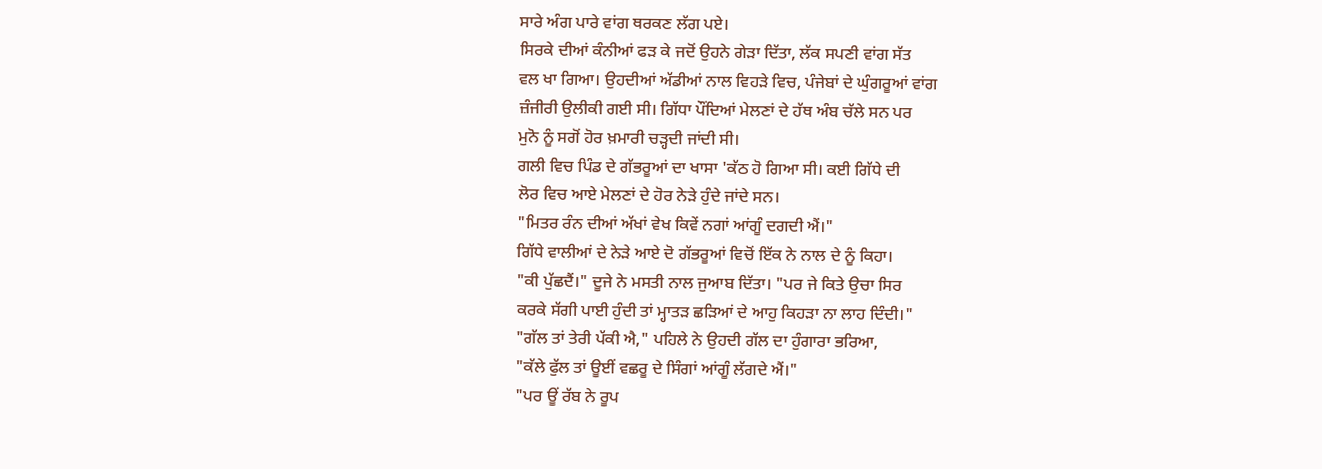ਸਾਰੇ ਅੰਗ ਪਾਰੇ ਵਾਂਗ ਥਰਕਣ ਲੱਗ ਪਏ।
ਸਿਰਕੇ ਦੀਆਂ ਕੰਨੀਆਂ ਫੜ ਕੇ ਜਦੋਂ ਉਹਨੇ ਗੇੜਾ ਦਿੱਤਾ, ਲੱਕ ਸਪਣੀ ਵਾਂਗ ਸੱਤ
ਵਲ ਖਾ ਗਿਆ। ਉਹਦੀਆਂ ਅੱਡੀਆਂ ਨਾਲ ਵਿਹੜੇ ਵਿਚ, ਪੰਜੇਬਾਂ ਦੇ ਘੁੰਗਰੂਆਂ ਵਾਂਗ
ਜ਼ੰਜੀਰੀ ਉਲੀਕੀ ਗਈ ਸੀ। ਗਿੱਧਾ ਪੌਂਦਿਆਂ ਮੇਲਣਾਂ ਦੇ ਹੱਥ ਅੰਬ ਚੱਲੇ ਸਨ ਪਰ
ਮੁਨੋ ਨੂੰ ਸਗੋਂ ਹੋਰ ਖ਼ਮਾਰੀ ਚੜ੍ਹਦੀ ਜਾਂਦੀ ਸੀ।
ਗਲੀ ਵਿਚ ਪਿੰਡ ਦੇ ਗੱਭਰੂਆਂ ਦਾ ਖਾਸਾ 'ਕੱਠ ਹੋ ਗਿਆ ਸੀ। ਕਈ ਗਿੱਧੇ ਦੀ
ਲੋਰ ਵਿਚ ਆਏ ਮੇਲਣਾਂ ਦੇ ਹੋਰ ਨੇੜੇ ਹੁੰਦੇ ਜਾਂਦੇ ਸਨ।
"ਮਿਤਰ ਰੰਨ ਦੀਆਂ ਅੱਖਾਂ ਵੇਖ ਕਿਵੇਂ ਨਗਾਂ ਆਂਗੂੰ ਦਗਦੀ ਐਂ।"
ਗਿੱਧੇ ਵਾਲੀਆਂ ਦੇ ਨੇੜੇ ਆਏ ਦੋ ਗੱਭਰੂਆਂ ਵਿਚੋਂ ਇੱਕ ਨੇ ਨਾਲ ਦੇ ਨੂੰ ਕਿਹਾ।
"ਕੀ ਪੁੱਛਦੈਂ।" ਦੂਜੇ ਨੇ ਮਸਤੀ ਨਾਲ ਜੁਆਬ ਦਿੱਤਾ। "ਪਰ ਜੇ ਕਿਤੇ ਉਚਾ ਸਿਰ
ਕਰਕੇ ਸੱਗੀ ਪਾਈ ਹੁੰਦੀ ਤਾਂ ਮ੍ਹਾਤੜ ਛੜਿਆਂ ਦੇ ਆਹੁ ਕਿਹੜਾ ਨਾ ਲਾਹ ਦਿੰਦੀ।"
"ਗੱਲ ਤਾਂ ਤੇਰੀ ਪੱਕੀ ਐ," ਪਹਿਲੇ ਨੇ ਉਹਦੀ ਗੱਲ ਦਾ ਹੁੰਗਾਰਾ ਭਰਿਆ,
"ਕੱਲੇ ਫੁੱਲ ਤਾਂ ਊਈਂ ਵਛਰੂ ਦੇ ਸਿੰਗਾਂ ਆਂਗੂੰ ਲੱਗਦੇ ਐਂ।"
"ਪਰ ਊਂ ਰੱਬ ਨੇ ਰੂਪ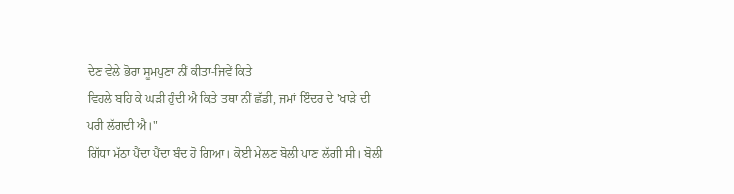ਦੇਣ ਵੇਲੇ ਭੋਰਾ ਸੂਮਪੁਣਾ ਨੀਂ ਕੀਤਾ-ਜਿਵੇਂ ਕਿਤੇ
ਵਿਹਲੇ ਬਹਿ ਕੇ ਘੜੀ ਹੁੰਦੀ ਐ ਕਿਤੇ ਤਥਾ ਨੀਂ ਛੱਡੀ, ਜਮਾਂ ਇੰਦਰ ਦੇ 'ਖਾੜੇ ਦੀ
ਪਰੀ ਲੱਗਦੀ ਐ।"
ਗਿੱਧਾ ਮੱਠਾ ਪੈਂਦਾ ਪੈਂਦਾ ਬੰਦ ਹੋ ਗਿਆ। ਕੋਈ ਮੇਲਣ ਬੋਲੀ ਪਾਣ ਲੱਗੀ ਸੀ। ਬੋਲੀ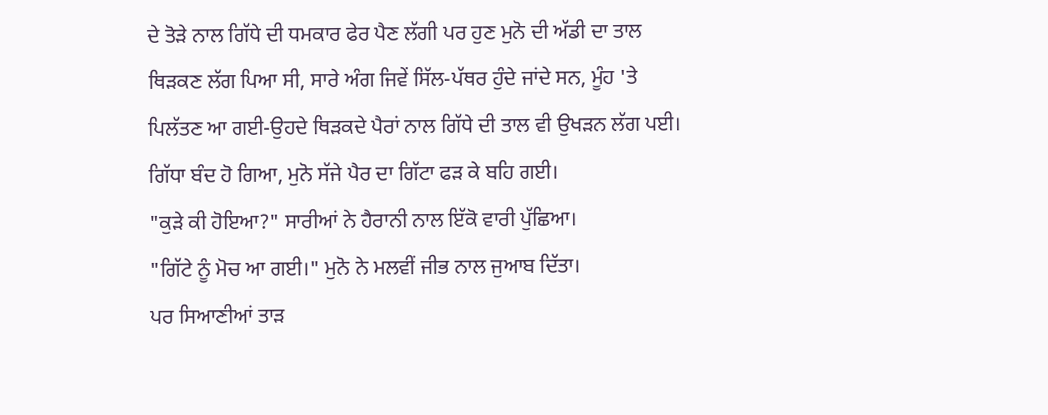ਦੇ ਤੋੜੇ ਨਾਲ ਗਿੱਧੇ ਦੀ ਧਮਕਾਰ ਫੇਰ ਪੈਣ ਲੱਗੀ ਪਰ ਹੁਣ ਮੁਨੋ ਦੀ ਅੱਡੀ ਦਾ ਤਾਲ
ਥਿੜਕਣ ਲੱਗ ਪਿਆ ਸੀ, ਸਾਰੇ ਅੰਗ ਜਿਵੇਂ ਸਿੱਲ-ਪੱਥਰ ਹੁੰਦੇ ਜਾਂਦੇ ਸਨ, ਮੂੰਹ 'ਤੇ
ਪਿਲੱਤਣ ਆ ਗਈ-ਉਹਦੇ ਥਿੜਕਦੇ ਪੈਰਾਂ ਨਾਲ ਗਿੱਧੇ ਦੀ ਤਾਲ ਵੀ ਉਖੜਨ ਲੱਗ ਪਈ।
ਗਿੱਧਾ ਬੰਦ ਹੋ ਗਿਆ, ਮੁਨੋ ਸੱਜੇ ਪੈਰ ਦਾ ਗਿੱਟਾ ਫੜ ਕੇ ਬਹਿ ਗਈ।
"ਕੁੜੇ ਕੀ ਹੋਇਆ?" ਸਾਰੀਆਂ ਨੇ ਹੈਰਾਨੀ ਨਾਲ ਇੱਕੋ ਵਾਰੀ ਪੁੱਛਿਆ।
"ਗਿੱਟੇ ਨੂੰ ਮੋਚ ਆ ਗਈ।" ਮੁਨੋ ਨੇ ਮਲਵੀਂ ਜੀਭ ਨਾਲ ਜੁਆਬ ਦਿੱਤਾ।
ਪਰ ਸਿਆਣੀਆਂ ਤਾੜ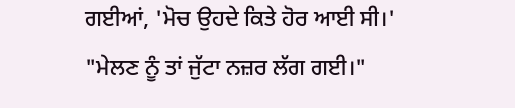ਗਈਆਂ, 'ਮੋਚ ਉਹਦੇ ਕਿਤੇ ਹੋਰ ਆਈ ਸੀ।'
"ਮੇਲਣ ਨੂੰ ਤਾਂ ਜੁੱਟਾ ਨਜ਼ਰ ਲੱਗ ਗਈ।"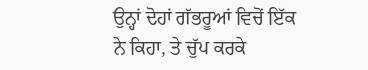ਉਨ੍ਹਾਂ ਦੋਹਾਂ ਗੱਭਰੂਆਂ ਵਿਚੋਂ ਇੱਕ
ਨੇ ਕਿਹਾ, ਤੇ ਚੁੱਪ ਕਰਕੇ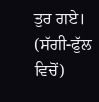ਤੁਰ ਗਏ।
(ਸੱਗੀ-ਫੁੱਲ ਵਿਚੋਂ)